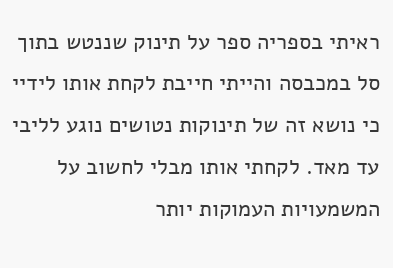ראיתי בספריה ספר על תינוק שננטש בתוך סל במכבסה והייתי חייבת לקחת אותו לידיי כי נושא זה של תינוקות נטושים נוגע לליבי עד מאד. לקחתי אותו מבלי לחשוב על המשמעויות העמוקות יותר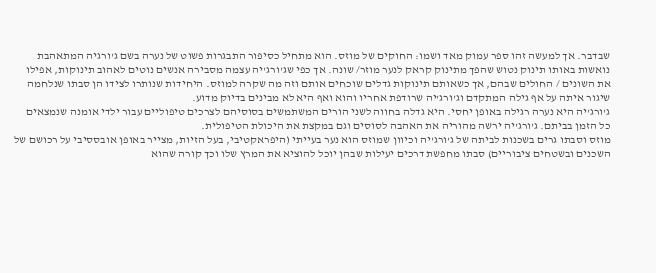שבדבר. אך למעשה זהו ספר עמוק מאד ושמו: החוקים של מוזס. הוא מתחיל כסיפור התבגרות פשוט של נערה בשם ג'ורגיה המתאהבת נואשות באותו תינוק נטוש שהפך מתינוק קראק לנער מוזר/ שונה. אך כפי שג'ורג'יה עצמה מסבירה אנשים נוטים לאהוב תינוקות, אפילו את השונים / החולים שבהם, אך כשאותם תינוקות גדלים שוכחים אותם וזה מה שקרה למוזס. היחידות שנותרו לצידו הן סבתו שנלחמה שיגור איתה על אף גילה המתקדם וג'ורג'יה שרודפת אחריו והוא ואף היא לא מבינים בדיוק מדוע.
ג'ורג'יה היא נערה רגילה באופן יחסי. היא גדלה בחווה לשני הורים המשתמשים בסוסיהם לצרכים טיפוליים עבור ילדי אומנה שנמצאים כל הזמן בביתם. ג'ורג'יה ירשה מהוריה את האהבה לסוסים וגם במקצת את היכולת הטיפולית.
מוזס וסבתו גרים בשכנות לביתה של ג'ורג'יה וכיוון שמוזס הוא נער בעייתי (היפראקטיבי, בעל הזיות, מצייר באופן אובססיבי על רכושם של השכנים ובשטחים ציבוריים) סבתו מחפשת דרכים יעילות שבהן יוכל להוציא את המרץ שלו וכך קורה שהוא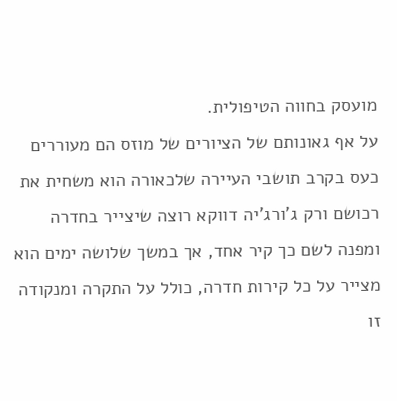מועסק בחווה הטיפולית.
על אף גאונותם של הציורים של מוזס הם מעוררים כעס בקרב תושבי העיירה שלכאורה הוא משחית את רכושם ורק ג'ורג'יה דווקא רוצה שיצייר בחדרה ומפנה לשם כך קיר אחד, אך במשך שלושה ימים הוא מצייר על כל קירות חדרה, כולל על התקרה ומנקודה זו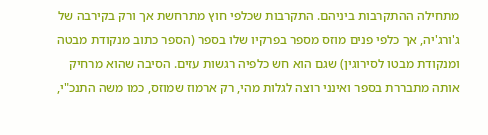מתחילה ההתקרבות ביניהם. התקרבות שכלפי חוץ מתרחשת אך ורק בקירבה של ג'ורג'יה, אך כלפי פנים מוזס מספר בפרקיו שלו בספר (הספר כתוב מנקודת מבטה ומנקודת מבטו לסירוגין) שגם הוא חש כלפיה רגשות עזים. הסיבה שהוא מרחיק אותה מתבררת בספר ואינני רוצה לגלות מהי, רק ארמוז שמוזס, כמו משה התנכ"י,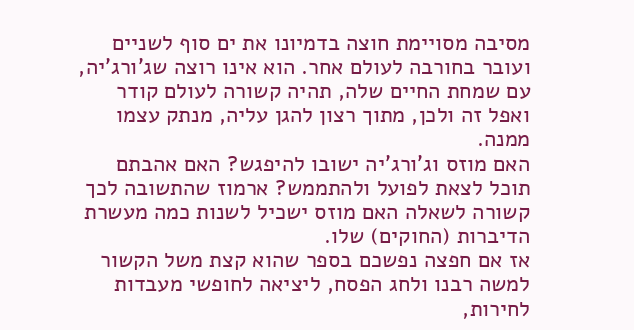מסיבה מסויימת חוצה בדמיונו את ים סוף לשניים ועובר בחורבה לעולם אחר. הוא אינו רוצה שג'ורג'יה, עם שמחת החיים שלה, תהיה קשורה לעולם קודר ואפל זה ולכן, מתוך רצון להגן עליה, מנתק עצמו ממנה.
האם מוזס וג'ורג'יה ישובו להיפגש? האם אהבתם תוכל לצאת לפועל ולהתממש? ארמוז שהתשובה לכך קשורה לשאלה האם מוזס ישכיל לשנות כמה מעשרת הדיברות (החוקים) שלו.
אז אם חפצה נפשכם בספר שהוא קצת משל הקשור למשה רבנו ולחג הפסח, ליציאה לחופשי מעבדות לחירות,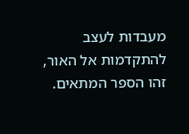מעבדות לעצב להתקדמות אל האור, זהו הספר המתאים.